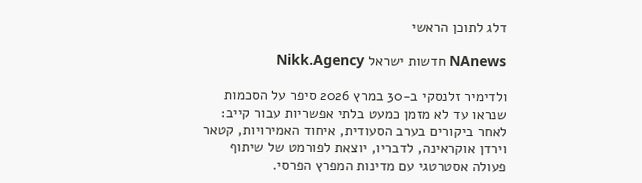דלג לתוכן הראשי

NAnews חדשות ישראל Nikk.Agency

ולדימיר זלנסקי ב-30 במרץ 2026 סיפר על הסכמות שנראו עד לא מזמן כמעט בלתי אפשריות עבור קייב: לאחר ביקורים בערב הסעודית, איחוד האמירויות, קטאר וירדן אוקראינה, לדבריו, יוצאת לפורמט של שיתוף פעולה אסטרטגי עם מדינות המפרץ הפרסי.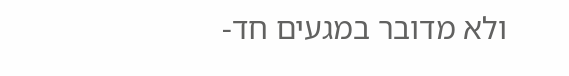ולא מדובר במגעים חד-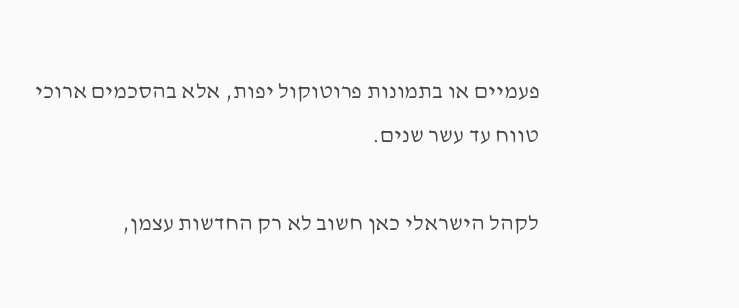פעמיים או בתמונות פרוטוקול יפות, אלא בהסכמים ארוכי טווח עד עשר שנים.

לקהל הישראלי כאן חשוב לא רק החדשות עצמן,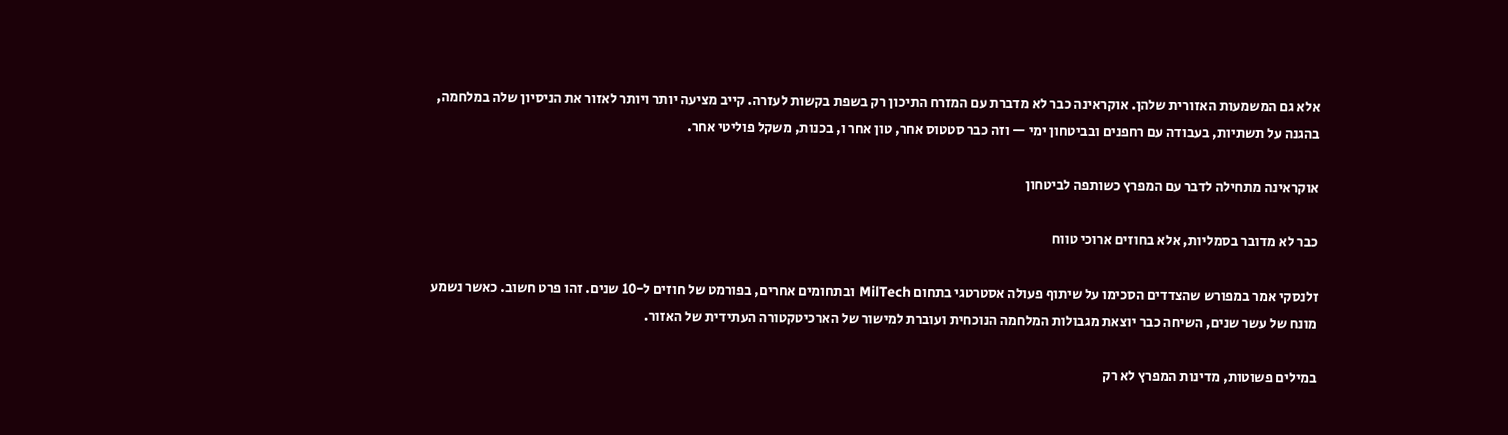אלא גם המשמעות האזורית שלהן. אוקראינה כבר לא מדברת עם המזרח התיכון רק בשפת בקשות לעזרה. קייב מציעה יותר ויותר לאזור את הניסיון שלה במלחמה, בהגנה על תשתיות, בעבודה עם רחפנים ובביטחון ימי — וזה כבר סטטוס אחר, טון אחר ו, בכנות, משקל פוליטי אחר.

אוקראינה מתחילה לדבר עם המפרץ כשותפה לביטחון

כבר לא מדובר בסמליות, אלא בחוזים ארוכי טווח

זלנסקי אמר במפורש שהצדדים הסכימו על שיתוף פעולה אסטרטגי בתחום MilTech ובתחומים אחרים, בפורמט של חוזים ל-10 שנים. זהו פרט חשוב. כאשר נשמע מונח של עשר שנים, השיחה כבר יוצאת מגבולות המלחמה הנוכחית ועוברת למישור של הארכיטקטורה העתידית של האזור.

במילים פשוטות, מדינות המפרץ לא רק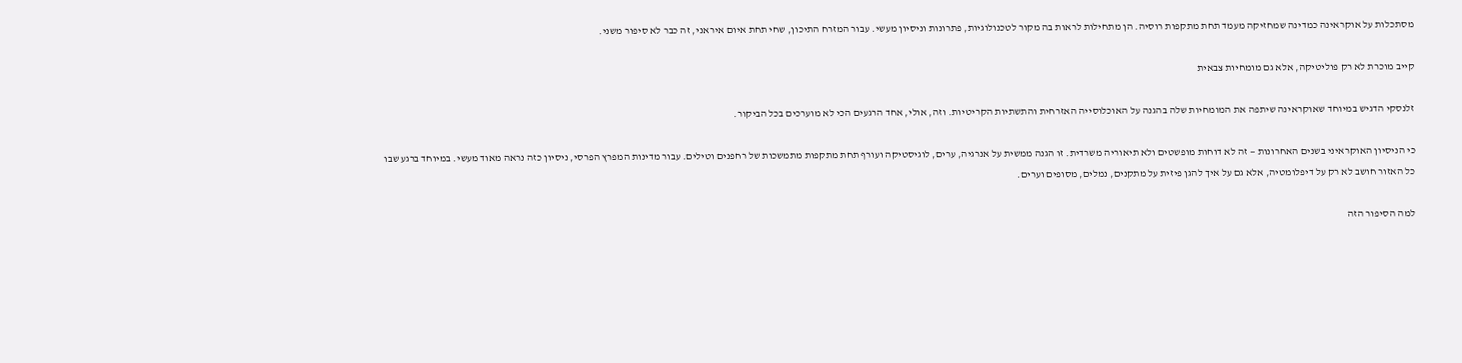מסתכלות על אוקראינה כמדינה שמחזיקה מעמד תחת מתקפות רוסיה. הן מתחילות לראות בה מקור לטכנולוגיות, פתרונות וניסיון מעשי. עבור המזרח התיכון, שחי תחת איום איראני, זה כבר לא סיפור משני.

קייב מוכרת לא רק פוליטיקה, אלא גם מומחיות צבאית

זלנסקי הדגיש במיוחד שאוקראינה שיתפה את המומחיות שלה בהגנה על האוכלוסייה האזרחית והתשתיות הקריטיות. וזה, אולי, אחד הרגעים הכי לא מוערכים בכל הביקור.

כי הניסיון האוקראיני בשנים האחרונות — זה לא דוחות מופשטים ולא תיאוריה משרדית. זו הגנה ממשית על אנרגיה, ערים, לוגיסטיקה ועורף תחת מתקפות מתמשכות של רחפנים וטילים. עבור מדינות המפרץ הפרסי, ניסיון כזה נראה מאוד מעשי. במיוחד ברגע שבו כל האזור חושב לא רק על דיפלומטיה, אלא גם על איך להגן פיזית על מתקנים, נמלים, מסופים וערים.

למה הסיפור הזה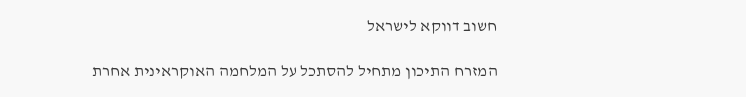חשוב דווקא לישראל

המזרח התיכון מתחיל להסתכל על המלחמה האוקראינית אחרת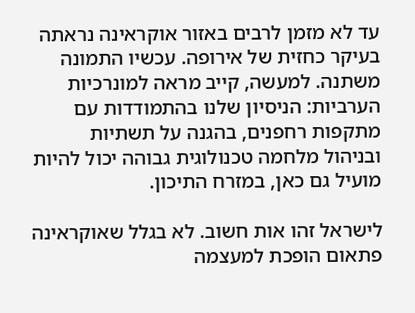עד לא מזמן לרבים באזור אוקראינה נראתה בעיקר כחזית של אירופה. עכשיו התמונה משתנה. למעשה, קייב מראה למונרכיות הערביות: הניסיון שלנו בהתמודדות עם מתקפות רחפנים, בהגנה על תשתיות ובניהול מלחמה טכנולוגית גבוהה יכול להיות מועיל גם כאן, במזרח התיכון.

לישראל זהו אות חשוב. לא בגלל שאוקראינה פתאום הופכת למעצמה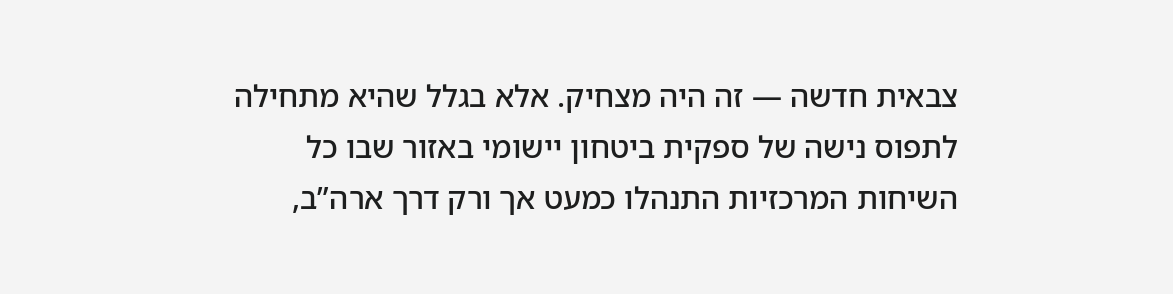צבאית חדשה — זה היה מצחיק. אלא בגלל שהיא מתחילה לתפוס נישה של ספקית ביטחון יישומי באזור שבו כל השיחות המרכזיות התנהלו כמעט אך ורק דרך ארה”ב,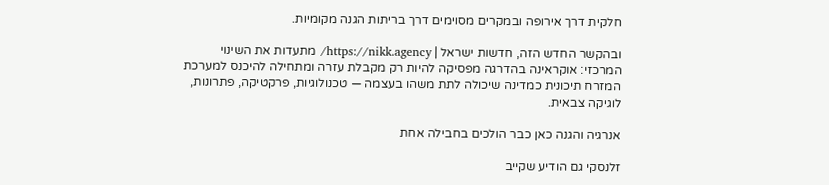חלקית דרך אירופה ובמקרים מסוימים דרך בריתות הגנה מקומיות.

ובהקשר החדש הזה, חדשות ישראל | https://nikk.agency/ מתעדות את השינוי המרכזי: אוקראינה בהדרגה מפסיקה להיות רק מקבלת עזרה ומתחילה להיכנס למערכת המזרח תיכונית כמדינה שיכולה לתת משהו בעצמה — טכנולוגיות, פרקטיקה, פתרונות, לוגיקה צבאית.

אנרגיה והגנה כאן כבר הולכים בחבילה אחת

זלנסקי גם הודיע שקייב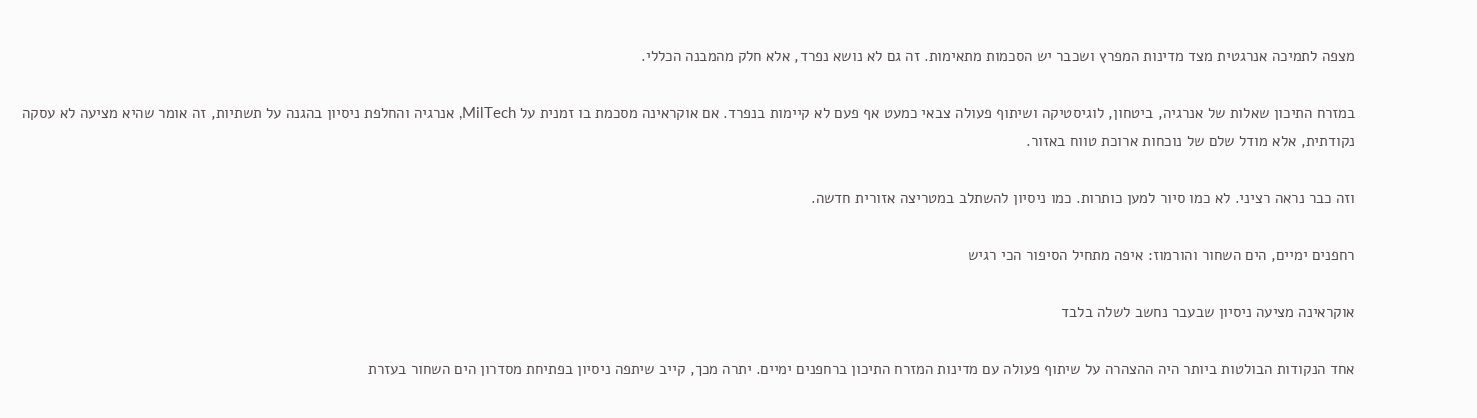מצפה לתמיכה אנרגטית מצד מדינות המפרץ ושכבר יש הסכמות מתאימות. זה גם לא נושא נפרד, אלא חלק מהמבנה הכללי.

במזרח התיכון שאלות של אנרגיה, ביטחון, לוגיסטיקה ושיתוף פעולה צבאי כמעט אף פעם לא קיימות בנפרד. אם אוקראינה מסכמת בו זמנית על MilTech, אנרגיה והחלפת ניסיון בהגנה על תשתיות, זה אומר שהיא מציעה לא עסקה נקודתית, אלא מודל שלם של נוכחות ארוכת טווח באזור.

וזה כבר נראה רציני. לא כמו סיור למען כותרות. כמו ניסיון להשתלב במטריצה אזורית חדשה.

רחפנים ימיים, הים השחור והורמוז: איפה מתחיל הסיפור הכי רגיש

אוקראינה מציעה ניסיון שבעבר נחשב לשלה בלבד

אחד הנקודות הבולטות ביותר היה ההצהרה על שיתוף פעולה עם מדינות המזרח התיכון ברחפנים ימיים. יתרה מכך, קייב שיתפה ניסיון בפתיחת מסדרון הים השחור בעזרת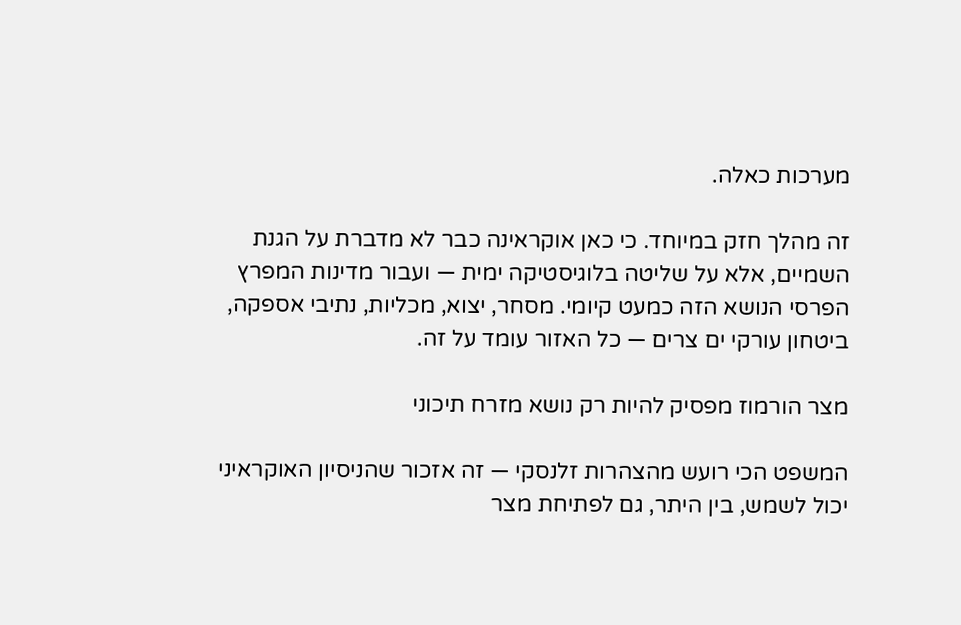מערכות כאלה.

זה מהלך חזק במיוחד. כי כאן אוקראינה כבר לא מדברת על הגנת השמיים, אלא על שליטה בלוגיסטיקה ימית — ועבור מדינות המפרץ הפרסי הנושא הזה כמעט קיומי. מסחר, יצוא, מכליות, נתיבי אספקה, ביטחון עורקי ים צרים — כל האזור עומד על זה.

מצר הורמוז מפסיק להיות רק נושא מזרח תיכוני

המשפט הכי רועש מהצהרות זלנסקי — זה אזכור שהניסיון האוקראיני יכול לשמש, בין היתר, גם לפתיחת מצר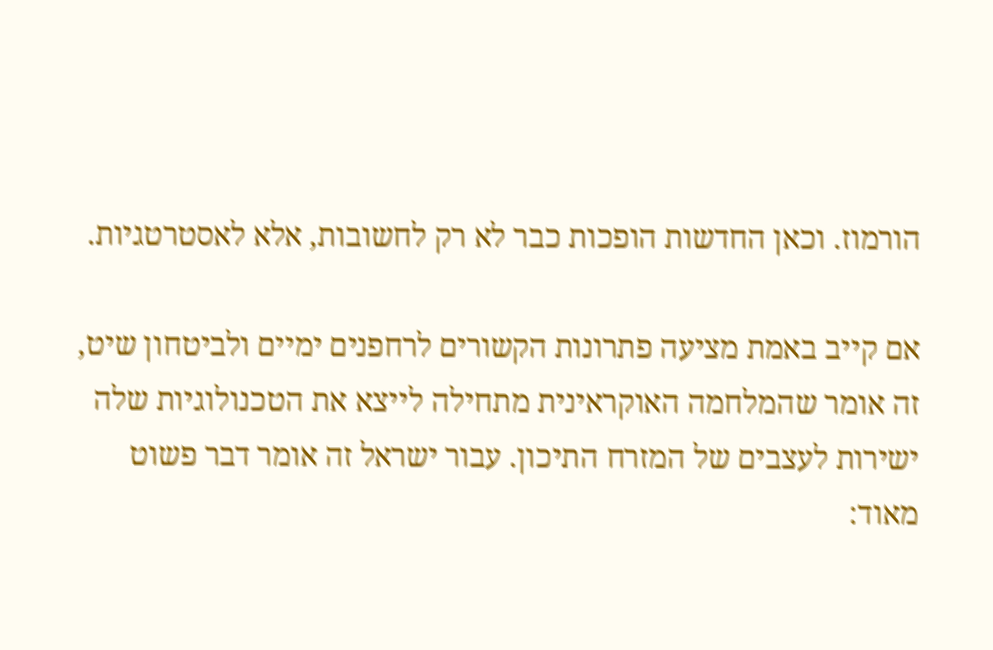הורמוז. וכאן החדשות הופכות כבר לא רק לחשובות, אלא לאסטרטגיות.

אם קייב באמת מציעה פתרונות הקשורים לרחפנים ימיים ולביטחון שיט, זה אומר שהמלחמה האוקראינית מתחילה לייצא את הטכנולוגיות שלה ישירות לעצבים של המזרח התיכון. עבור ישראל זה אומר דבר פשוט מאוד: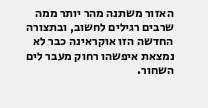האזור משתנה מהר יותר ממה שרבים רגילים לחשוב, ובתצורה החדשה הזו אוקראינה כבר לא נמצאת איפשהו רחוק מעבר לים השחור.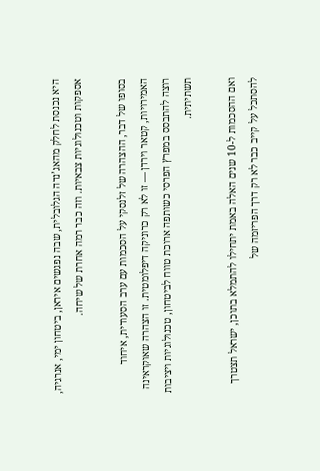היא נכנסת לחלק מהאג’נדה הגלובלית, שבה נפגשים איראן, ביטחון ימי, אנרגיה, אספקות וטכנולוגיות צבאיות. וזה כבר רמה אחרת של שיחה.

בסופו של דבר, ההצהרה של זלנסקי על הסכמות עם ערב הסעודית, איחוד האמירויות, קטאר וירדן — זו לא רק כרוניקה דיפלומטית. זו הצהרה שאוקראינה רוצה להתבסס במפרץ הפרסי כשותפה ארוכת טווח לביטחון, טכנולוגיות ויציבות תשתיתית.

ואם ההסכמות ל-10 שנים האלה באמת יתחילו להתמלא בתוכן, ישראל תצטרך להסתכל על קייב כבר לא רק דרך הפריזמה של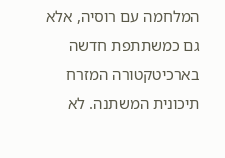המלחמה עם רוסיה, אלא גם כמשתתפת חדשה בארכיטקטורה המזרח תיכונית המשתנה. לא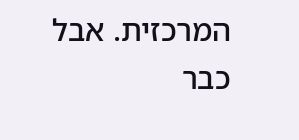המרכזית. אבל כבר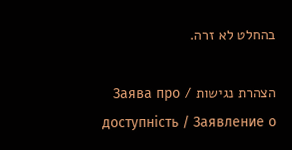בהחלט לא זרה.

הצהרת נגישות / Заява про доступність / Заявление о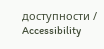доступности / Accessibility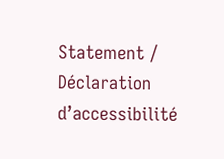Statement / Déclaration d’accessibilité